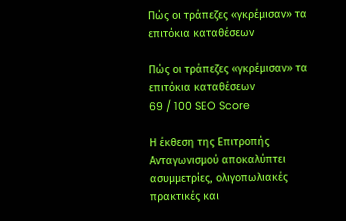Πώς οι τράπεζες «γκρέμισαν» τα επιτόκια καταθέσεων

Πώς οι τράπεζες «γκρέμισαν» τα επιτόκια καταθέσεων
69 / 100 SEO Score

Η έκθεση της Επιτροπής Ανταγωνισμού αποκαλύπτει ασυμμετρίες, ολιγοπωλιακές πρακτικές και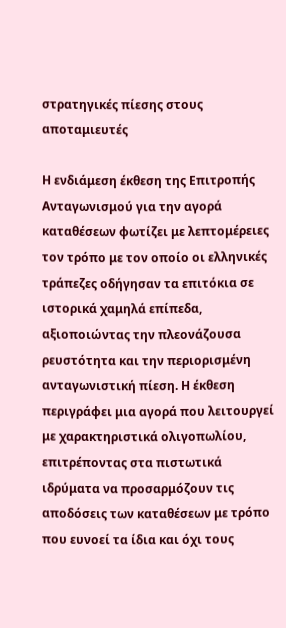στρατηγικές πίεσης στους αποταμιευτές

Η ενδιάμεση έκθεση της Επιτροπής Ανταγωνισμού για την αγορά καταθέσεων φωτίζει με λεπτομέρειες τον τρόπο με τον οποίο οι ελληνικές τράπεζες οδήγησαν τα επιτόκια σε ιστορικά χαμηλά επίπεδα, αξιοποιώντας την πλεονάζουσα ρευστότητα και την περιορισμένη ανταγωνιστική πίεση. Η έκθεση περιγράφει μια αγορά που λειτουργεί με χαρακτηριστικά ολιγοπωλίου, επιτρέποντας στα πιστωτικά ιδρύματα να προσαρμόζουν τις αποδόσεις των καταθέσεων με τρόπο που ευνοεί τα ίδια και όχι τους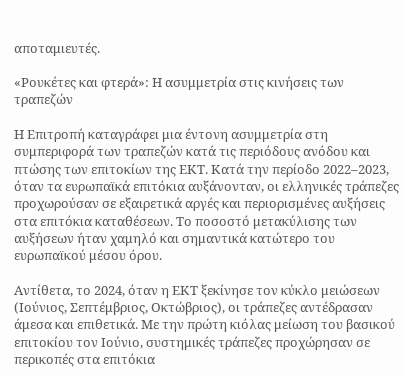αποταμιευτές.

«Ρουκέτες και φτερά»: Η ασυμμετρία στις κινήσεις των τραπεζών

Η Επιτροπή καταγράφει μια έντονη ασυμμετρία στη συμπεριφορά των τραπεζών κατά τις περιόδους ανόδου και πτώσης των επιτοκίων της ΕΚΤ. Κατά την περίοδο 2022–2023, όταν τα ευρωπαϊκά επιτόκια αυξάνονταν, οι ελληνικές τράπεζες προχωρούσαν σε εξαιρετικά αργές και περιορισμένες αυξήσεις στα επιτόκια καταθέσεων. Το ποσοστό μετακύλισης των αυξήσεων ήταν χαμηλό και σημαντικά κατώτερο του ευρωπαϊκού μέσου όρου.

Αντίθετα, το 2024, όταν η ΕΚΤ ξεκίνησε τον κύκλο μειώσεων (Ιούνιος, Σεπτέμβριος, Οκτώβριος), οι τράπεζες αντέδρασαν άμεσα και επιθετικά. Με την πρώτη κιόλας μείωση του βασικού επιτοκίου τον Ιούνιο, συστημικές τράπεζες προχώρησαν σε περικοπές στα επιτόκια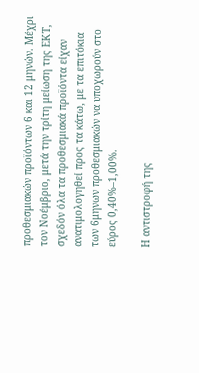προθεσμιακών προϊόντων 6 και 12 μηνών. Μέχρι τον Νοέμβριο, μετά την τρίτη μείωση της ΕΚΤ, σχεδόν όλα τα προθεσμιακά προϊόντα είχαν ανατιμολογηθεί προς τα κάτω, με τα επιτόκια των 6μηνων προθεσμιακών να υποχωρούν στο εύρος 0,40%–1,00%.

Η αντιστροφή της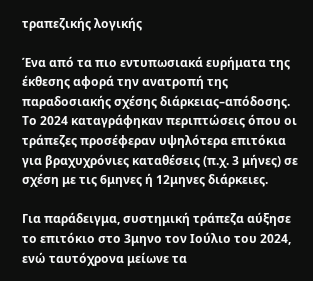τραπεζικής λογικής

Ένα από τα πιο εντυπωσιακά ευρήματα της έκθεσης αφορά την ανατροπή της παραδοσιακής σχέσης διάρκειας–απόδοσης. Το 2024 καταγράφηκαν περιπτώσεις όπου οι τράπεζες προσέφεραν υψηλότερα επιτόκια για βραχυχρόνιες καταθέσεις (π.χ. 3 μήνες) σε σχέση με τις 6μηνες ή 12μηνες διάρκειες.

Για παράδειγμα, συστημική τράπεζα αύξησε το επιτόκιο στο 3μηνο τον Ιούλιο του 2024, ενώ ταυτόχρονα μείωνε τα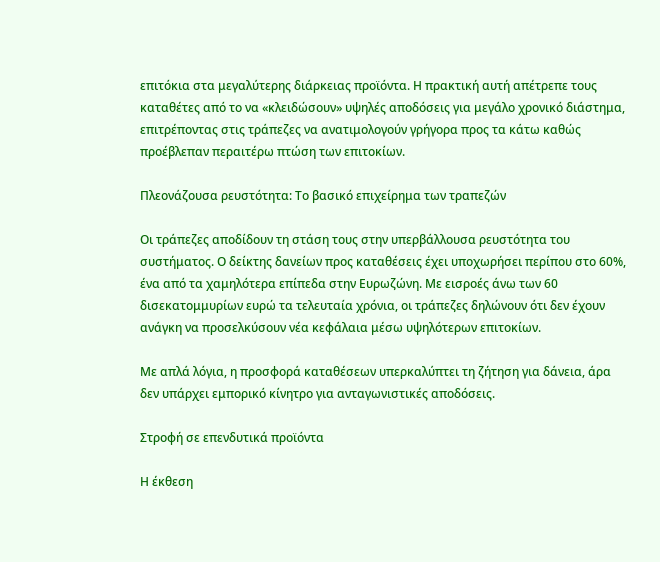επιτόκια στα μεγαλύτερης διάρκειας προϊόντα. Η πρακτική αυτή απέτρεπε τους καταθέτες από το να «κλειδώσουν» υψηλές αποδόσεις για μεγάλο χρονικό διάστημα, επιτρέποντας στις τράπεζες να ανατιμολογούν γρήγορα προς τα κάτω καθώς προέβλεπαν περαιτέρω πτώση των επιτοκίων.

Πλεονάζουσα ρευστότητα: Το βασικό επιχείρημα των τραπεζών

Οι τράπεζες αποδίδουν τη στάση τους στην υπερβάλλουσα ρευστότητα του συστήματος. Ο δείκτης δανείων προς καταθέσεις έχει υποχωρήσει περίπου στο 60%, ένα από τα χαμηλότερα επίπεδα στην Ευρωζώνη. Με εισροές άνω των 60 δισεκατομμυρίων ευρώ τα τελευταία χρόνια, οι τράπεζες δηλώνουν ότι δεν έχουν ανάγκη να προσελκύσουν νέα κεφάλαια μέσω υψηλότερων επιτοκίων.

Με απλά λόγια, η προσφορά καταθέσεων υπερκαλύπτει τη ζήτηση για δάνεια, άρα δεν υπάρχει εμπορικό κίνητρο για ανταγωνιστικές αποδόσεις.

Στροφή σε επενδυτικά προϊόντα

Η έκθεση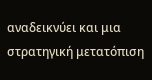αναδεικνύει και μια στρατηγική μετατόπιση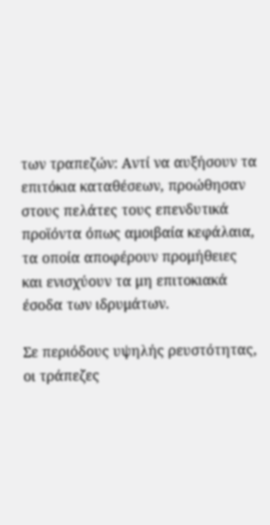των τραπεζών: Αντί να αυξήσουν τα επιτόκια καταθέσεων, προώθησαν στους πελάτες τους επενδυτικά προϊόντα όπως αμοιβαία κεφάλαια, τα οποία αποφέρουν προμήθειες και ενισχύουν τα μη επιτοκιακά έσοδα των ιδρυμάτων.

Σε περιόδους υψηλής ρευστότητας, οι τράπεζες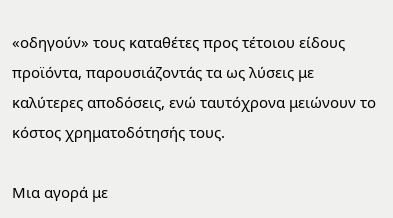«οδηγούν» τους καταθέτες προς τέτοιου είδους προϊόντα, παρουσιάζοντάς τα ως λύσεις με καλύτερες αποδόσεις, ενώ ταυτόχρονα μειώνουν το κόστος χρηματοδότησής τους.

Μια αγορά με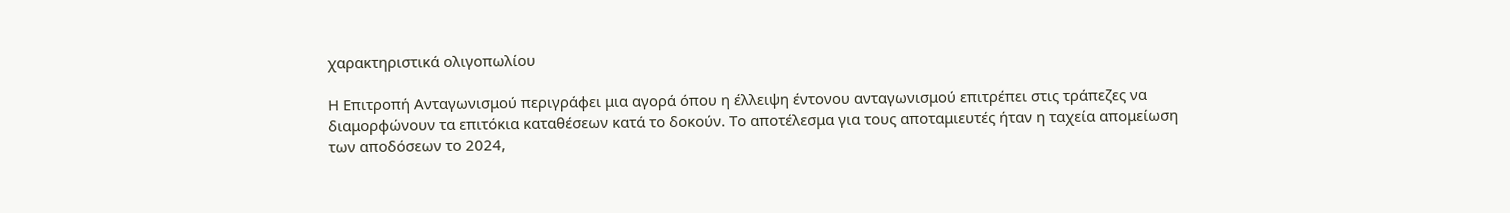χαρακτηριστικά ολιγοπωλίου

Η Επιτροπή Ανταγωνισμού περιγράφει μια αγορά όπου η έλλειψη έντονου ανταγωνισμού επιτρέπει στις τράπεζες να διαμορφώνουν τα επιτόκια καταθέσεων κατά το δοκούν. Το αποτέλεσμα για τους αποταμιευτές ήταν η ταχεία απομείωση των αποδόσεων το 2024,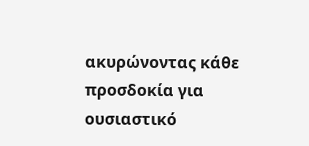ακυρώνοντας κάθε προσδοκία για ουσιαστικό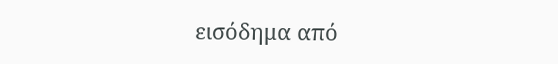εισόδημα από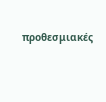προθεσμιακές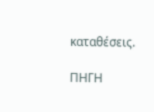καταθέσεις.

ΠΗΓΗ